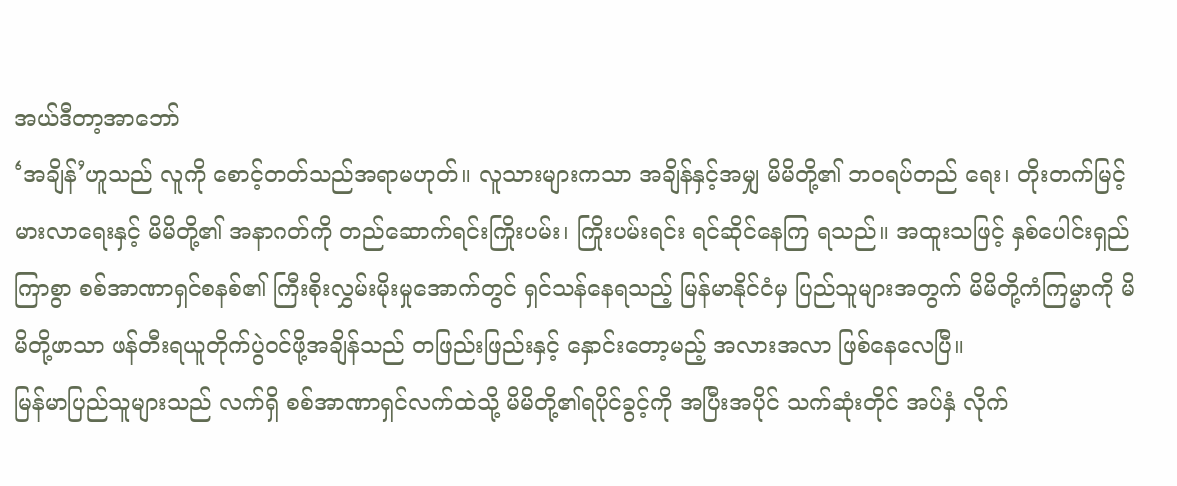အယ်ဒီတာ့အာဘော်
‘အချိန်’ဟူသည် လူကို စောင့်တတ်သည်အရာမဟုတ်။ လူသားများကသာ အချိန်နှင့်အမျှ မိမိတို့၏ ဘဝရပ်တည် ရေး၊ တိုးတက်မြင့်မားလာရေးနှင့် မိမိတို့၏ အနာဂတ်ကို တည်ဆောက်ရင်းကြိုးပမ်း၊ ကြိုးပမ်းရင်း ရင်ဆိုင်နေကြ ရသည်။ အထူးသဖြင့် နှစ်ပေါင်းရှည်ကြာစွာ စစ်အာဏာရှင်စနစ်၏ ကြီးစိုးလွှမ်းမိုးမှုအောက်တွင် ရှင်သန်နေရသည့် မြန်မာနိုင်ငံမှ ပြည်သူများအတွက် မိမိတို့ကံကြမ္မာကို မိမိတို့ဖာသာ ဖန်တီးရယူတိုက်ပွဲဝင်ဖို့အချိန်သည် တဖြည်းဖြည်းနှင့် နှောင်းတော့မည့် အလားအလာ ဖြစ်နေလေပြီ။
မြန်မာပြည်သူများသည် လက်ရှိ စစ်အာဏာရှင်လက်ထဲသို့ မိမိတို့၏ရပိုင်ခွင့်ကို အပြီးအပိုင် သက်ဆုံးတိုင် အပ်နှံ လိုက်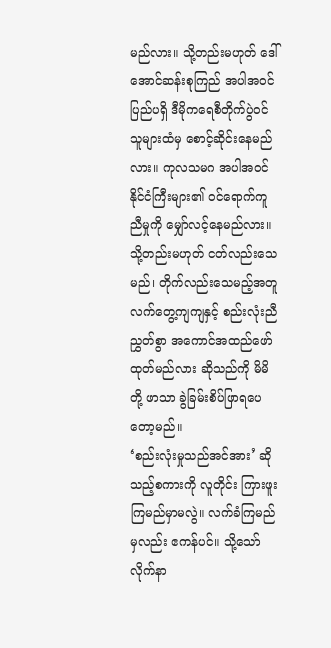မည်လား။ သို့တည်းမဟုတ် ဒေါ်အောင်ဆန်းစုကြည် အပါအဝင် ပြည်ပရှိ ဒီမိုကရေစီတိုက်ပွဲဝင်သူများထံမှ စောင့်ဆိုင်းနေမည်လား။ ကုလသမဂ အပါအဝင် နိုင်ငံကြီးများ၏ ဝင်ရောက်ကူညီမှုကို မျှော်လင့်နေမည်လား။ သို့တည်းမဟုတ် ငတ်လည်းသေမည်၊ တိုက်လည်းသေမည့်အတူ လက်တွေ့ကျကျနှင့် စည်းလုံးညီညွှတ်စွာ အကောင်အထည်ဖော်ထုတ်မည်လား ဆိုသည်ကို မိမိတို့ ဖာသာ ခွဲခြမ်းစိပ်ဖြာရပေတော့မည်။
‘စည်းလုံးမှုသည်အင်အား’ ဆိုသည့်စကားကို လူတိုင်း ကြားဖူးကြမည်မှာမလွဲ။ လက်ခံကြမည်မှလည်း ဧကန်ပင်။ သို့သော် လိုက်နာ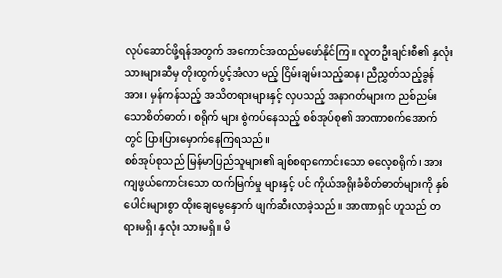လုပ်ဆောင်ဖို့ရန်အတွက် အကောင်အထည်မဖော်နိုင်ကြ။ လူတဦးချင်းစီ၏ နှလုံးသားများဆီမှ တိုးထွက်ပွင့်အံလာ မည့် ငြိမ်းချမ်းသည့်ဆန၊ ညီညွှတ်သည့်ခွန်အား၊ မှန်ကန်သည့် အသိတရားများနှင့် လှပသည့် အနာဂတ်များက ညစ်ညမ်း သောစိတ်ဓာတ်၊ စရိုက် များ စွဲကပ်နေသည့် စစ်အုပ်စု၏ အာဏာစက်အောက်တွင် ပြားပြားမှောက်နေကြရသည်။
စစ်အုပ်စုသည် မြန်မာပြည်သူများ၏ ချစ်စရာကောင်းသော ဓလေ့စရိုက်၊ အားကျဖွယ်ကောင်းသော ထက်မြက်မှု များနှင့် ပင် ကိုယ်အရိုးခံစိတ်ဓာတ်များကို နှစ်ပေါင်းများစွာ ထိုးချေမွေနှောက် ဖျက်ဆီးလာခဲ့သည်။ အာဏာရှင် ဟူသည် တရားမရှိ၊ နှလုံး သားမရှိ။ မိ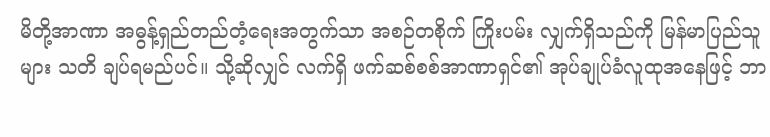မိတို့အာဏာ အဓွန့်ရှည်တည်တံ့ရေးအတွက်သာ အစဉ်တစိုက် ကြိုးပမ်း လျှက်ရှိသည်ကို မြန်မာပြည်သူများ သတိ ချပ်ရမည်ပင်။ သို့ဆိုလျှင် လက်ရှိ ဖက်ဆစ်စစ်အာဏာရှင်၏ အုပ်ချုပ်ခံလူထုအနေဖြင့် ဘာ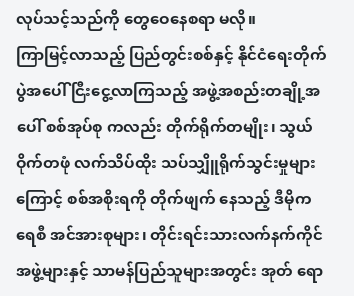လုပ်သင့်သည်ကို တွေဝေနေစရာ မလို။
ကြာမြင့်လာသည့် ပြည်တွင်းစစ်နှင့် နိုင်ငံရေးတိုက်ပွဲအပေါ် ငြီးငွေ့လာကြသည့် အဖွဲ့အစည်းတချို့အပေါ် စစ်အုပ်စု ကလည်း တိုက်ရိုက်တမျိုး၊ သွယ်ဝိုက်တဖုံ လက်သိပ်ထိုး သပ်သျှိူရိုက်သွင်းမှုများကြောင့် စစ်အစိုးရကို တိုက်ဖျက် နေသည့် ဒီမိုကရေစီ အင်အားစုများ၊ တိုင်းရင်းသားလက်နက်ကိုင်အဖွဲ့များနှင့် သာမန်ပြည်သူများအတွင်း အုတ် ရော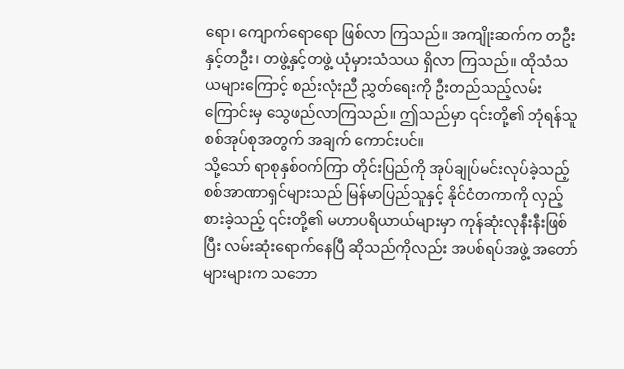ရော၊ ကျောက်ရောရော ဖြစ်လာ ကြသည်။ အကျိုးဆက်က တဦးနှင့်တဦး၊ တဖွဲ့နှင့်တဖွဲ့ ယုံမှားသံသယ ရှိလာ ကြသည်။ ထိုသံသယများကြောင့် စည်းလုံးညီ ညွှတ်ရေးကို ဦးတည်သည့်လမ်းကြောင်းမှ သွေဖည်လာကြသည်။ ဤသည်မှာ ၎င်းတို့၏ ဘုံရန်သူစစ်အုပ်စုအတွက် အချက် ကောင်းပင်။
သို့သော် ရာစုနှစ်ဝက်ကြာ တိုင်းပြည်ကို အုပ်ချုပ်မင်းလုပ်ခဲ့သည့် စစ်အာဏာရှင်များသည် မြန်မာပြည်သူနှင့် နိုင်ငံတကာကို လှည့်စားခဲ့သည့် ၎င်းတို့၏ မဟာပရိယာယ်များမှာ ကုန်ဆုံးလုနီးနီးဖြစ်ပြီး လမ်းဆုံးရောက်နေပြီ ဆိုသည်ကိုလည်း အပစ်ရပ်အဖွဲ့ အတော်များများက သဘော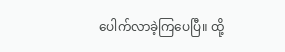ပေါက်လာခဲ့ကြပေပြီ။ ထို့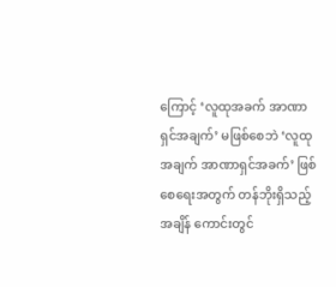ကြောင့် ‘လူထုအခက် အာဏာရှင်အချက်’ မဖြစ်စေဘဲ ‘လူထုအချက် အာဏာရှင်အခက်’ ဖြစ်စေရေးအတွက် တန်ဘိုးရှိသည့် အချိန် ကောင်းတွင်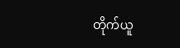တိုက်ယူ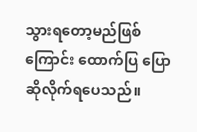သွားရတော့မည်ဖြစ်ကြောင်း ထောက်ပြ ပြောဆိုလိုက်ရပေသည်။